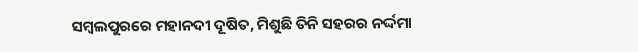ସମ୍ବଲପୁରରେ ମହାନଦୀ ଦୂଷିତ, ମିଶୁଛି ତିନି ସହରର ନର୍ଦ୍ଦମା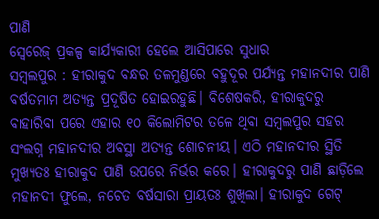ପାଣି
ସ୍ବେରେଜ୍ ପ୍ରକଳ୍ପ କାର୍ଯ୍ୟକାରୀ ହେଲେ ଆସିପାରେ ସୁଧାର
ସମ୍ବଲପୁର : ହୀରାକୁଦ ବନ୍ଧର ତଳମୁଣ୍ଡରେ ବହୁଦୂର ପର୍ଯ୍ୟନ୍ତ ମହାନଦୀର ପାଣି ବର୍ଷତମାମ ଅତ୍ୟନ୍ତ ପ୍ରଦୂଷିତ ହୋଇରହୁଛି। ବିଶେଷକରି, ହୀରାକୁଦରୁ ବାହାରିବା ପରେ ଏହାର ୧୦ କିଲୋମିଟର ତଳେ ଥିବା ସମ୍ବଲପୁର ସହର ସଂଲଗ୍ନ ମହାନଦୀର ଅବସ୍ଥା ଅତ୍ୟନ୍ତ ଶୋଚନୀୟ। ଏଠି ମହାନଦୀର ସ୍ଥିତି ମୁଖ୍ୟତଃ ହୀରାକୁଦ ପାଣି ଉପରେ ନିର୍ଭର କରେ। ହୀରାକୁଦରୁ ପାଣି ଛାଡ଼ିଲେ ମହାନଦୀ ଫୁଲେ, ନଚେତ ବର୍ଷସାରା ପ୍ରାୟତଃ ଶୁଖିଲା। ହୀରାକୁଦ ଗେଟ୍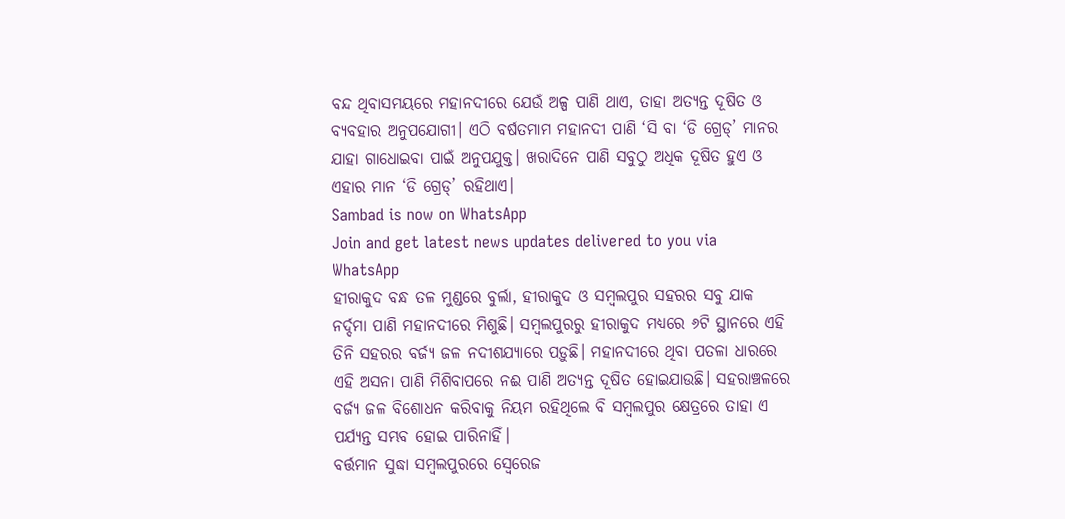ବନ୍ଦ ଥିବାସମୟରେ ମହାନଦୀରେ ଯେଉଁ ଅଳ୍ପ ପାଣି ଥାଏ, ତାହା ଅତ୍ୟନ୍ତ ଦୂଷିତ ଓ ବ୍ୟବହାର ଅନୁପଯୋଗୀ। ଏଠି ବର୍ଷତମାମ ମହାନଦୀ ପାଣି ‘ସି ବା ‘ଡି ଗ୍ରେଡ୍’ ମାନର ଯାହା ଗାଧୋଇବା ପାଇଁ ଅନୁପଯୁକ୍ତ। ଖରାଦିନେ ପାଣି ସବୁଠୁ ଅଧିକ ଦୂଷିତ ହୁଏ ଓ ଏହାର ମାନ ‘ଡି ଗ୍ରେଡ୍’ ରହିଥାଏ।
Sambad is now on WhatsApp
Join and get latest news updates delivered to you via WhatsApp
ହୀରାକୁଦ ବନ୍ଧ ତଳ ମୁଣ୍ଡରେ ବୁର୍ଲା, ହୀରାକୁଦ ଓ ସମ୍ବଲପୁର ସହରର ସବୁ ଯାକ ନର୍ଦ୍ଦମା ପାଣି ମହାନଦୀରେ ମିଶୁଛି। ସମ୍ବଲପୁରରୁ ହୀରାକୁଦ ମଧ୍ୟରେ ୬ଟି ସ୍ଥାନରେ ଏହି ତିନି ସହରର ବର୍ଜ୍ୟ ଜଳ ନଦୀଶଯ୍ୟାରେ ପଡ଼ୁଛି। ମହାନଦୀରେ ଥିବା ପତଳା ଧାରରେ ଏହି ଅସନା ପାଣି ମିଶିବାପରେ ନଈ ପାଣି ଅତ୍ୟନ୍ତ ଦୂଷିତ ହୋଇଯାଉଛି। ସହରାଞ୍ଚଳରେ ବର୍ଜ୍ୟ ଜଳ ବିଶୋଧନ କରିବାକୁ ନିୟମ ରହିଥିଲେ ବି ସମ୍ବଲପୁର କ୍ଷେତ୍ରରେ ତାହା ଏ ପର୍ଯ୍ୟନ୍ତ ସମ୍ଭବ ହୋଇ ପାରିନାହିଁ।
ବର୍ତ୍ତମାନ ସୁଦ୍ଧା ସମ୍ବଲପୁରରେ ସ୍ବେରେଜ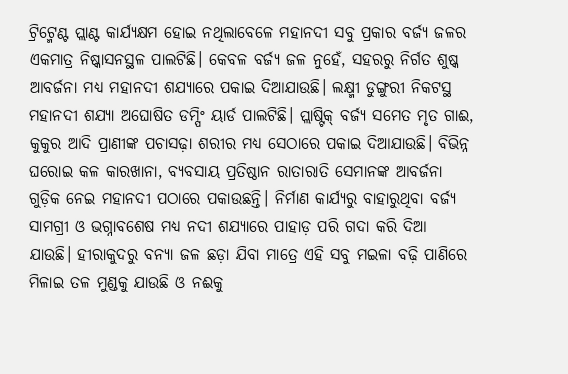ଟ୍ରିଟ୍ମେଣ୍ଟ ପ୍ଲାଣ୍ଟ କାର୍ଯ୍ୟକ୍ଷମ ହୋଇ ନଥିଲାବେଳେ ମହାନଦୀ ସବୁ ପ୍ରକାର ବର୍ଜ୍ୟ ଜଳର ଏକମାତ୍ର ନିଷ୍କାସନସ୍ଥଳ ପାଲଟିଛି। କେବଳ ବର୍ଜ୍ୟ ଜଳ ନୁହେଁ, ସହରରୁ ନିର୍ଗତ ଶୁଷ୍କ ଆବର୍ଜନା ମଧ୍ୟ ମହାନଦୀ ଶଯ୍ୟାରେ ପକାଇ ଦିଆଯାଉଛି। ଲକ୍ଷ୍ମୀ ଡୁଙ୍ଗୁରୀ ନିକଟସ୍ଥ ମହାନଦୀ ଶଯ୍ୟା ଅଘୋଷିତ ଡମ୍ପିଂ ୟାର୍ଡ ପାଲଟିଛି। ପ୍ଲାଷ୍ଟିକ୍ ବର୍ଜ୍ୟ ସମେତ ମୃତ ଗାଈ, କୁକୁର ଆଦି ପ୍ରାଣୀଙ୍କ ପଚାସଢ଼ା ଶରୀର ମଧ୍ୟ ସେଠାରେ ପକାଇ ଦିଆଯାଉଛି। ବିଭିନ୍ନ ଘରୋଇ କଳ କାରଖାନା, ବ୍ୟବସାୟ ପ୍ରତିଷ୍ଠାନ ରାତାରାତି ସେମାନଙ୍କ ଆବର୍ଜନା ଗୁଡ଼ିକ ନେଇ ମହାନଦୀ ପଠାରେ ପକାଉଛନ୍ତି। ନିର୍ମାଣ କାର୍ଯ୍ୟରୁ ବାହାରୁଥିବା ବର୍ଜ୍ୟ ସାମଗ୍ରୀ ଓ ଭଗ୍ନାବଶେଷ ମଧ୍ୟ ନଦୀ ଶଯ୍ୟାରେ ପାହାଡ଼ ପରି ଗଦା କରି ଦିଆ ଯାଉଛି। ହୀରାକୁଦରୁ ବନ୍ୟା ଜଳ ଛଡ଼ା ଯିବା ମାତ୍ରେ ଏହି ସବୁ ମଇଳା ବଢ଼ି ପାଣିରେ ମିଳାଇ ତଳ ମୁଣ୍ଡକୁ ଯାଉଛି ଓ ନଈକୁ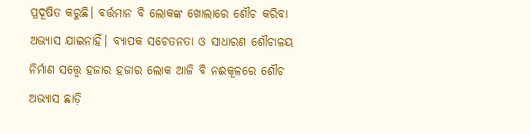ପ୍ରଦୂଷିତ କରୁଛି। ବର୍ତ୍ତମାନ ବି ଲୋକଙ୍କ ଖୋଲାରେ ଶୌଚ କରିବା ଅଭ୍ୟାସ ଯାଇନାହିଁ। ବ୍ୟାପକ ସଚେତନତା ଓ ସାଧାରଣ ଶୌଚାଳୟ ନିର୍ମାଣ ସତ୍ତ୍ବେ ହଜାର ହଜାର ଲୋକ ଆଜି ବି ନଈକୂଳରେ ଶୌଚ ଅଭ୍ୟାସ ଛାଡ଼ି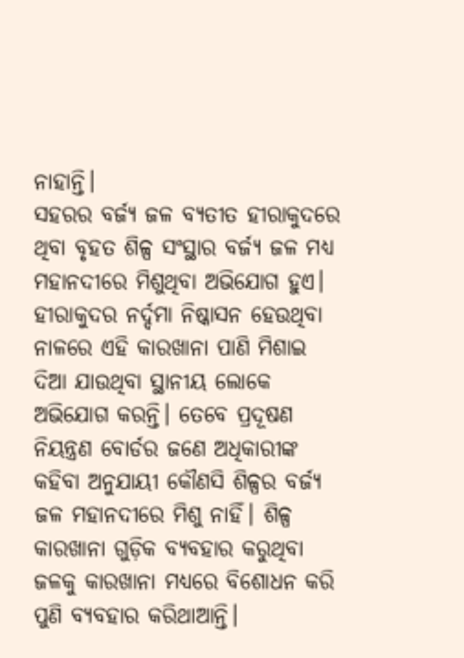ନାହାନ୍ତି।
ସହରର ବର୍ଜ୍ୟ ଜଳ ବ୍ୟତୀତ ହୀରାକୁଦରେ ଥିବା ବୃହତ ଶିଳ୍ପ ସଂସ୍ଥାର ବର୍ଜ୍ୟ ଜଳ ମଧ୍ୟ ମହାନଦୀରେ ମିଶୁଥିବା ଅଭିଯୋଗ ହୁଏ। ହୀରାକୁଦର ନର୍ଦ୍ଦମା ନିଷ୍କାସନ ହେଉଥିବା ନାଳରେ ଏହି କାରଖାନା ପାଣି ମିଶାଇ ଦିଆ ଯାଉଥିବା ସ୍ଥାନୀୟ ଲୋକେ ଅଭିଯୋଗ କରନ୍ତି। ତେବେ ପ୍ରଦୂଷଣ ନିୟନ୍ତ୍ରଣ ବୋର୍ଡର ଜଣେ ଅଧିକାରୀଙ୍କ କହିବା ଅନୁଯାୟୀ କୌଣସି ଶିଳ୍ପର ବର୍ଜ୍ୟ ଜଳ ମହାନଦୀରେ ମିଶୁ ନାହିଁ। ଶିଳ୍ପ କାରଖାନା ଗୁଡ଼ିକ ବ୍ୟବହାର କରୁଥିବା ଜଳକୁ କାରଖାନା ମଧ୍ୟରେ ବିଶୋଧନ କରି ପୁଣି ବ୍ୟବହାର କରିଥାଆନ୍ତି।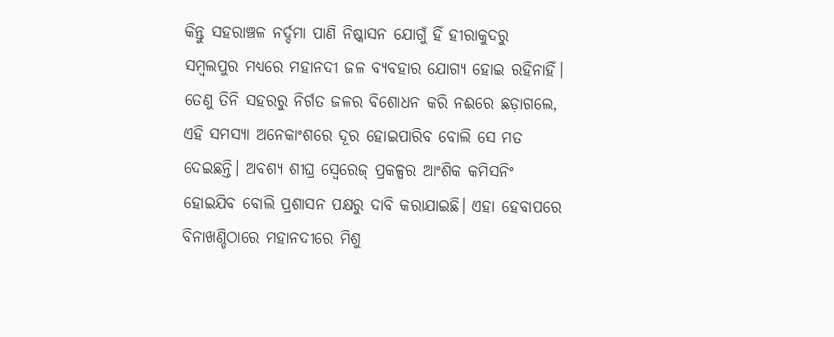କିନ୍ତୁ ସହରାଞ୍ଚଳ ନର୍ଦ୍ଦମା ପାଣି ନିଷ୍କାସନ ଯୋଗୁଁ ହିଁ ହୀରାକୁଦରୁ ସମ୍ବଲପୁର ମଧ୍ୟରେ ମହାନଦୀ ଜଳ ବ୍ୟବହାର ଯୋଗ୍ୟ ହୋଇ ରହିନାହିଁ। ତେଣୁ ତିନି ସହରରୁ ନିର୍ଗତ ଜଳର ବିଶୋଧନ କରି ନଈରେ ଛଡ଼ାଗଲେ, ଏହି ସମସ୍ୟା ଅନେକାଂଶରେ ଦୂର ହୋଇପାରିବ ବୋଲି ସେ ମତ ଦେଇଛନ୍ତି। ଅବଶ୍ୟ ଶୀଘ୍ର ସ୍ବେରେଜ୍ ପ୍ରକଳ୍ପର ଆଂଶିକ କମିସନିଂ ହୋଇଯିବ ବୋଲି ପ୍ରଶାସନ ପକ୍ଷରୁ ଦାବି କରାଯାଇଛି। ଏହା ହେବାପରେ ବିନାଖଣ୍ଡିଠାରେ ମହାନଦୀରେ ମିଶୁ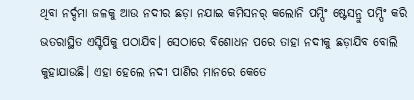ଥିବା ନର୍ଦ୍ଦମା ଜଳକୁ ଆଉ ନଦୀର ଛଡ଼ା ନଯାଇ କମିସନର୍ କଲୋନି ପମ୍ପିଂ ଷ୍ଟେସନ୍ରୁ ପମ୍ପିଂ କରି ଭତରାସ୍ଥିତ ଏସ୍ଟିପିକୁ ପଠାଯିବ। ସେଠାରେ ବିଶୋଧନ ପରେ ତାହା ନଦୀକୁ ଛଡ଼ାଯିବ ବୋଲି କୁହାଯାଉଛି। ଏହା ହେଲେ ନଦୀ ପାଣିର ମାନରେ କେତେ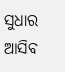ସୁଧାର ଆସିବ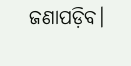ଜଣାପଡ଼ିବ।